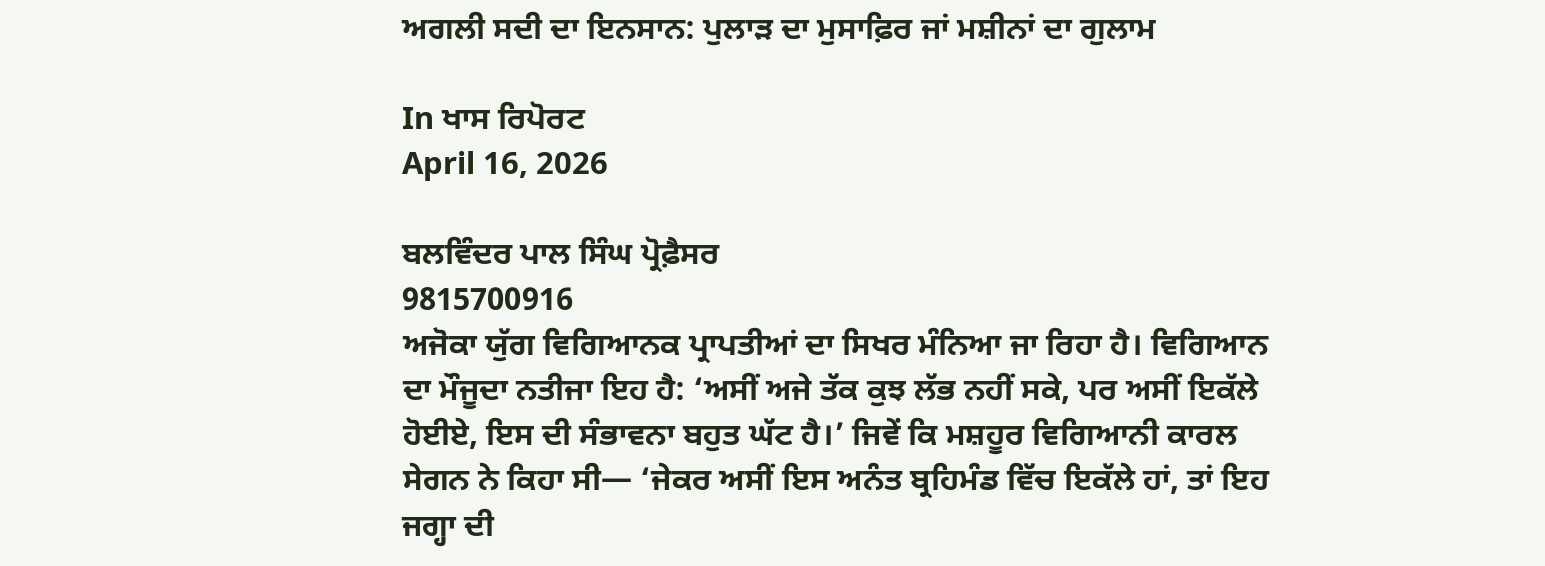ਅਗਲੀ ਸਦੀ ਦਾ ਇਨਸਾਨ: ਪੁਲਾੜ ਦਾ ਮੁਸਾਫ਼ਿਰ ਜਾਂ ਮਸ਼ੀਨਾਂ ਦਾ ਗੁਲਾਮ

In ਖਾਸ ਰਿਪੋਰਟ
April 16, 2026

ਬਲਵਿੰਦਰ ਪਾਲ ਸਿੰਘ ਪ੍ਰੋਫ਼ੈਸਰ
9815700916
ਅਜੋਕਾ ਯੁੱਗ ਵਿਗਿਆਨਕ ਪ੍ਰਾਪਤੀਆਂ ਦਾ ਸਿਖਰ ਮੰਨਿਆ ਜਾ ਰਿਹਾ ਹੈ। ਵਿਗਿਆਨ ਦਾ ਮੌਜੂਦਾ ਨਤੀਜਾ ਇਹ ਹੈ: ‘ਅਸੀਂ ਅਜੇ ਤੱਕ ਕੁਝ ਲੱਭ ਨਹੀਂ ਸਕੇ, ਪਰ ਅਸੀਂ ਇਕੱਲੇ ਹੋਈਏ, ਇਸ ਦੀ ਸੰਭਾਵਨਾ ਬਹੁਤ ਘੱਟ ਹੈ।’ ਜਿਵੇਂ ਕਿ ਮਸ਼ਹੂਰ ਵਿਗਿਆਨੀ ਕਾਰਲ ਸੇਗਨ ਨੇ ਕਿਹਾ ਸੀ— ‘ਜੇਕਰ ਅਸੀਂ ਇਸ ਅਨੰਤ ਬ੍ਰਹਿਮੰਡ ਵਿੱਚ ਇਕੱਲੇ ਹਾਂ, ਤਾਂ ਇਹ ਜਗ੍ਹਾ ਦੀ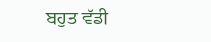ਬਹੁਤ ਵੱਡੀ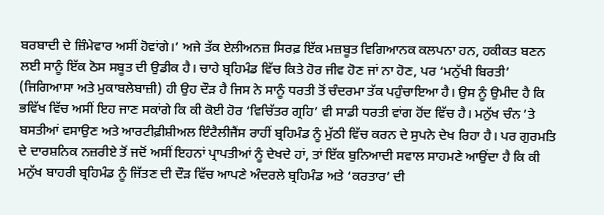ਬਰਬਾਦੀ ਦੇ ਜ਼ਿੰਮੇਵਾਰ ਅਸੀਂ ਹੋਵਾਂਗੇ।’ ਅਜੇ ਤੱਕ ਏਲੀਅਨਜ਼ ਸਿਰਫ਼ ਇੱਕ ਮਜ਼ਬੂਤ ਵਿਗਿਆਨਕ ਕਲਪਨਾ ਹਨ, ਹਕੀਕਤ ਬਣਨ ਲਈ ਸਾਨੂੰ ਇੱਕ ਠੋਸ ਸਬੂਤ ਦੀ ਉਡੀਕ ਹੈ। ਚਾਹੇ ਬ੍ਰਹਿਮੰਡ ਵਿੱਚ ਕਿਤੇ ਹੋਰ ਜੀਵ ਹੋਣ ਜਾਂ ਨਾ ਹੋਣ, ਪਰ ‘ਮਨੁੱਖੀ ਬਿਰਤੀ’ (ਜਿਗਿਆਸਾ ਅਤੇ ਮੁਕਾਬਲੇਬਾਜ਼ੀ) ਹੀ ਉਹ ਦੌੜ ਹੈ ਜਿਸ ਨੇ ਸਾਨੂੰ ਧਰਤੀ ਤੋਂ ਚੰਦਰਮਾ ਤੱਕ ਪਹੁੰਚਾਇਆ ਹੈ। ਉਸ ਨੂੰ ਉਮੀਦ ਹੈ ਕਿ ਭਵਿੱਖ ਵਿੱਚ ਅਸੀਂ ਇਹ ਜਾਣ ਸਕਾਂਗੇ ਕਿ ਕੀ ਕੋਈ ਹੋਰ ‘ਵਿਚਿੱਤਰ ਗ੍ਰਹਿ’ ਵੀ ਸਾਡੀ ਧਰਤੀ ਵਾਂਗ ਹੋਂਦ ਵਿੱਚ ਹੈ। ਮਨੁੱਖ ਚੰਨ ’ਤੇ ਬਸਤੀਆਂ ਵਸਾਉਣ ਅਤੇ ਆਰਟੀਫ਼ੀਸ਼ੀਅਲ ਇੰਟੈਲੀਜੈਂਸ ਰਾਹੀਂ ਬ੍ਰਹਿਮੰਡ ਨੂੰ ਮੁੱਠੀ ਵਿੱਚ ਕਰਨ ਦੇ ਸੁਪਨੇ ਦੇਖ ਰਿਹਾ ਹੈ। ਪਰ ਗੁਰਮਤਿ ਦੇ ਦਾਰਸ਼ਨਿਕ ਨਜ਼ਰੀਏ ਤੋਂ ਜਦੋਂ ਅਸੀਂ ਇਹਨਾਂ ਪ੍ਰਾਪਤੀਆਂ ਨੂੰ ਦੇਖਦੇ ਹਾਂ, ਤਾਂ ਇੱਕ ਬੁਨਿਆਦੀ ਸਵਾਲ ਸਾਹਮਣੇ ਆਉਂਦਾ ਹੈ ਕਿ ਕੀ ਮਨੁੱਖ ਬਾਹਰੀ ਬ੍ਰਹਿਮੰਡ ਨੂੰ ਜਿੱਤਣ ਦੀ ਦੌੜ ਵਿੱਚ ਆਪਣੇ ਅੰਦਰਲੇ ਬ੍ਰਹਿਮੰਡ ਅਤੇ ‘ਕਰਤਾਰ’ ਦੀ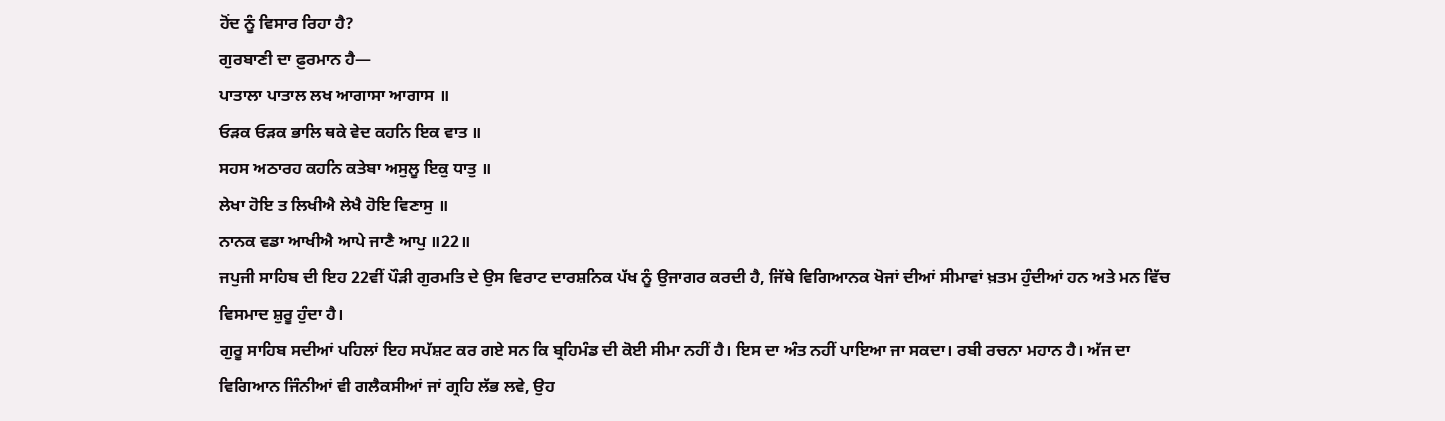ਹੋਂਦ ਨੂੰ ਵਿਸਾਰ ਰਿਹਾ ਹੈ?
ਗੁਰਬਾਣੀ ਦਾ ਫ਼ੁਰਮਾਨ ਹੈ—
ਪਾਤਾਲਾ ਪਾਤਾਲ ਲਖ ਆਗਾਸਾ ਆਗਾਸ ॥
ਓੜਕ ਓੜਕ ਭਾਲਿ ਥਕੇ ਵੇਦ ਕਹਨਿ ਇਕ ਵਾਤ ॥
ਸਹਸ ਅਠਾਰਹ ਕਹਨਿ ਕਤੇਬਾ ਅਸੁਲੂ ਇਕੁ ਧਾਤੁ ॥
ਲੇਖਾ ਹੋਇ ਤ ਲਿਖੀਐ ਲੇਖੈ ਹੋਇ ਵਿਣਾਸੁ ॥
ਨਾਨਕ ਵਡਾ ਆਖੀਐ ਆਪੇ ਜਾਣੈ ਆਪੁ ॥22॥
ਜਪੁਜੀ ਸਾਹਿਬ ਦੀ ਇਹ 22ਵੀਂ ਪੌੜੀ ਗੁਰਮਤਿ ਦੇ ਉਸ ਵਿਰਾਟ ਦਾਰਸ਼ਨਿਕ ਪੱਖ ਨੂੰ ਉਜਾਗਰ ਕਰਦੀ ਹੈ, ਜਿੱਥੇ ਵਿਗਿਆਨਕ ਖੋਜਾਂ ਦੀਆਂ ਸੀਮਾਵਾਂ ਖ਼ਤਮ ਹੁੰਦੀਆਂ ਹਨ ਅਤੇ ਮਨ ਵਿੱਚ ਵਿਸਮਾਦ ਸ਼ੁਰੂ ਹੁੰਦਾ ਹੈ।
ਗੁਰੂ ਸਾਹਿਬ ਸਦੀਆਂ ਪਹਿਲਾਂ ਇਹ ਸਪੱਸ਼ਟ ਕਰ ਗਏ ਸਨ ਕਿ ਬ੍ਰਹਿਮੰਡ ਦੀ ਕੋਈ ਸੀਮਾ ਨਹੀਂ ਹੈ। ਇਸ ਦਾ ਅੰਤ ਨਹੀਂ ਪਾਇਆ ਜਾ ਸਕਦਾ। ਰਬੀ ਰਚਨਾ ਮਹਾਨ ਹੈ। ਅੱਜ ਦਾ ਵਿਗਿਆਨ ਜਿੰਨੀਆਂ ਵੀ ਗਲੈਕਸੀਆਂ ਜਾਂ ਗ੍ਰਹਿ ਲੱਭ ਲਵੇ, ਉਹ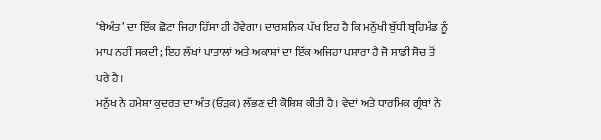‘ਬੇਅੰਤ’ ਦਾ ਇੱਕ ਛੋਟਾ ਜਿਹਾ ਹਿੱਸਾ ਹੀ ਹੋਵੇਗਾ। ਦਾਰਸ਼ਨਿਕ ਪੱਖ ਇਹ ਹੈ ਕਿ ਮਨੁੱਖੀ ਬੁੱਧੀ ਬ੍ਰਹਿਮੰਡ ਨੂੰ ਮਾਪ ਨਹੀਂ ਸਕਦੀ; ਇਹ ਲੱਖਾਂ ਪਾਤਾਲਾਂ ਅਤੇ ਅਕਾਸ਼ਾਂ ਦਾ ਇੱਕ ਅਜਿਹਾ ਪਸਾਰਾ ਹੈ ਜੋ ਸਾਡੀ ਸੋਚ ਤੋਂ ਪਰੇ ਹੈ।
ਮਨੁੱਖ ਨੇ ਹਮੇਸ਼ਾ ਕੁਦਰਤ ਦਾ ਅੰਤ (ਓੜਕ) ਲੱਭਣ ਦੀ ਕੋਸ਼ਿਸ਼ ਕੀਤੀ ਹੈ। ਵੇਦਾਂ ਅਤੇ ਧਾਰਮਿਕ ਗ੍ਰੰਥਾਂ ਨੇ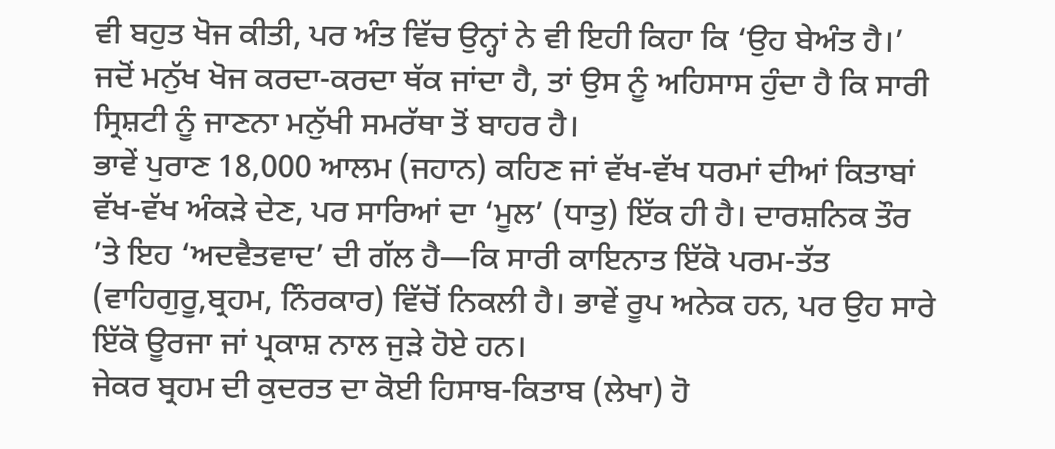ਵੀ ਬਹੁਤ ਖੋਜ ਕੀਤੀ, ਪਰ ਅੰਤ ਵਿੱਚ ਉਨ੍ਹਾਂ ਨੇ ਵੀ ਇਹੀ ਕਿਹਾ ਕਿ ‘ਉਹ ਬੇਅੰਤ ਹੈ।’ ਜਦੋਂ ਮਨੁੱਖ ਖੋਜ ਕਰਦਾ-ਕਰਦਾ ਥੱਕ ਜਾਂਦਾ ਹੈ, ਤਾਂ ਉਸ ਨੂੰ ਅਹਿਸਾਸ ਹੁੰਦਾ ਹੈ ਕਿ ਸਾਰੀ ਸ੍ਰਿਸ਼ਟੀ ਨੂੰ ਜਾਣਨਾ ਮਨੁੱਖੀ ਸਮਰੱਥਾ ਤੋਂ ਬਾਹਰ ਹੈ।
ਭਾਵੇਂ ਪੁਰਾਣ 18,000 ਆਲਮ (ਜਹਾਨ) ਕਹਿਣ ਜਾਂ ਵੱਖ-ਵੱਖ ਧਰਮਾਂ ਦੀਆਂ ਕਿਤਾਬਾਂ ਵੱਖ-ਵੱਖ ਅੰਕੜੇ ਦੇਣ, ਪਰ ਸਾਰਿਆਂ ਦਾ ‘ਮੂਲ’ (ਧਾਤੁ) ਇੱਕ ਹੀ ਹੈ। ਦਾਰਸ਼ਨਿਕ ਤੌਰ ’ਤੇ ਇਹ ‘ਅਦਵੈਤਵਾਦ’ ਦੀ ਗੱਲ ਹੈ—ਕਿ ਸਾਰੀ ਕਾਇਨਾਤ ਇੱਕੋ ਪਰਮ-ਤੱਤ (ਵਾਹਿਗੁਰੂ,ਬ੍ਰਹਮ, ਨਿੰਰਕਾਰ) ਵਿੱਚੋਂ ਨਿਕਲੀ ਹੈ। ਭਾਵੇਂ ਰੂਪ ਅਨੇਕ ਹਨ, ਪਰ ਉਹ ਸਾਰੇ ਇੱਕੋ ਊਰਜਾ ਜਾਂ ਪ੍ਰਕਾਸ਼ ਨਾਲ ਜੁੜੇ ਹੋਏ ਹਨ।
ਜੇਕਰ ਬ੍ਰਹਮ ਦੀ ਕੁਦਰਤ ਦਾ ਕੋਈ ਹਿਸਾਬ-ਕਿਤਾਬ (ਲੇਖਾ) ਹੋ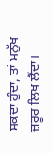ਸਕਦਾ ਹੁੰਦਾ, ਤਾਂ ਮਨੁੱਖ ਜ਼ਰੂਰ ਲਿਖ ਲੈਂਦਾ।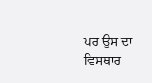ਪਰ ਉਸ ਦਾ ਵਿਸਥਾਰ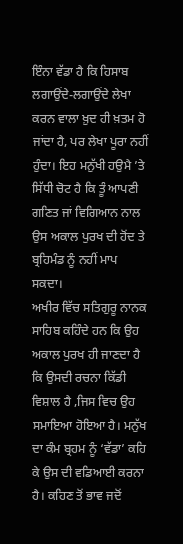ਇੰਨਾ ਵੱਡਾ ਹੈ ਕਿ ਹਿਸਾਬ ਲਗਾਉਂਦੇ-ਲਗਾਉਂਦੇ ਲੇਖਾ ਕਰਨ ਵਾਲਾ ਖ਼ੁਦ ਹੀ ਖ਼ਤਮ ਹੋ ਜਾਂਦਾ ਹੈ, ਪਰ ਲੇਖਾ ਪੂਰਾ ਨਹੀਂ ਹੁੰਦਾ। ਇਹ ਮਨੁੱਖੀ ਹਉਮੈ ’ਤੇ ਸਿੱਧੀ ਚੋਟ ਹੈ ਕਿ ਤੂੰ ਆਪਣੀ ਗਣਿਤ ਜਾਂ ਵਿਗਿਆਨ ਨਾਲ ਉਸ ਅਕਾਲ ਪੁਰਖ ਦੀ ਹੋਂਦ ਤੇ ਬ੍ਰਹਿਮੰਡ ਨੂੰ ਨਹੀਂ ਮਾਪ ਸਕਦਾ।
ਅਖੀਰ ਵਿੱਚ ਸਤਿਗੁਰੂ ਨਾਨਕ ਸਾਹਿਬ ਕਹਿੰਦੇ ਹਨ ਕਿ ਉਹ ਅਕਾਲ ਪੁਰਖ ਹੀ ਜਾਣਦਾ ਹੈ ਕਿ ਉਸਦੀ ਰਚਨਾ ਕਿੱਡੀ ਵਿਸ਼ਾਲ ਹੈ ,ਜਿਸ ਵਿਚ ਉਹ ਸਮਾਇਆ ਹੋਇਆ ਹੈ। ਮਨੁੱਖ ਦਾ ਕੰਮ ਬ੍ਰਹਮ ਨੂੰ ‘ਵੱਡਾ’ ਕਹਿ ਕੇ ਉਸ ਦੀ ਵਡਿਆਈ ਕਰਨਾ ਹੈ। ਕਹਿਣ ਤੋਂ ਭਾਵ ਜਦੋਂ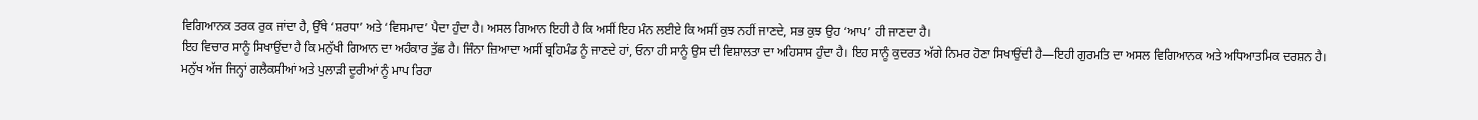ਵਿਗਿਆਨਕ ਤਰਕ ਰੁਕ ਜਾਂਦਾ ਹੈ, ਉੱਥੇ ‘ਸ਼ਰਧਾ’ ਅਤੇ ‘ਵਿਸਮਾਦ’ ਪੈਦਾ ਹੁੰਦਾ ਹੈ। ਅਸਲ ਗਿਆਨ ਇਹੀ ਹੈ ਕਿ ਅਸੀਂ ਇਹ ਮੰਨ ਲਈਏ ਕਿ ਅਸੀਂ ਕੁਝ ਨਹੀਂ ਜਾਣਦੇ, ਸਭ ਕੁਝ ਉਹ ‘ਆਪ’ ਹੀ ਜਾਣਦਾ ਹੈ।
ਇਹ ਵਿਚਾਰ ਸਾਨੂੰ ਸਿਖਾਉਂਦਾ ਹੈ ਕਿ ਮਨੁੱਖੀ ਗਿਆਨ ਦਾ ਅਹੰਕਾਰ ਤੁੱਛ ਹੈ। ਜਿੰਨਾ ਜ਼ਿਆਦਾ ਅਸੀਂ ਬ੍ਰਹਿਮੰਡ ਨੂੰ ਜਾਣਦੇ ਹਾਂ, ਓਨਾ ਹੀ ਸਾਨੂੰ ਉਸ ਦੀ ਵਿਸ਼ਾਲਤਾ ਦਾ ਅਹਿਸਾਸ ਹੁੰਦਾ ਹੈ। ਇਹ ਸਾਨੂੰ ਕੁਦਰਤ ਅੱਗੇ ਨਿਮਰ ਹੋਣਾ ਸਿਖਾਉਂਦੀ ਹੈ—ਇਹੀ ਗੁਰਮਤਿ ਦਾ ਅਸਲ ਵਿਗਿਆਨਕ ਅਤੇ ਅਧਿਆਤਮਿਕ ਦਰਸ਼ਨ ਹੈ।
ਮਨੁੱਖ ਅੱਜ ਜਿਨ੍ਹਾਂ ਗਲੈਕਸੀਆਂ ਅਤੇ ਪੁਲਾੜੀ ਦੂਰੀਆਂ ਨੂੰ ਮਾਪ ਰਿਹਾ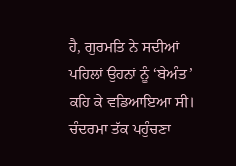ਹੈ, ਗੁਰਮਤਿ ਨੇ ਸਦੀਆਂ ਪਹਿਲਾਂ ਉਹਨਾਂ ਨੂੰ ‘ਬੇਅੰਤ’ ਕਹਿ ਕੇ ਵਡਿਆਇਆ ਸੀ। ਚੰਦਰਮਾ ਤੱਕ ਪਹੁੰਚਣਾ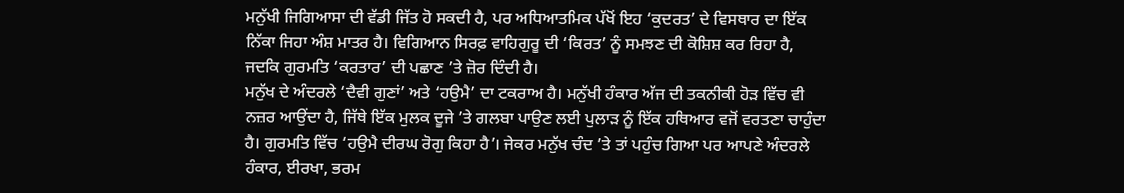ਮਨੁੱਖੀ ਜਿਗਿਆਸਾ ਦੀ ਵੱਡੀ ਜਿੱਤ ਹੋ ਸਕਦੀ ਹੈ, ਪਰ ਅਧਿਆਤਮਿਕ ਪੱਖੋਂ ਇਹ ‘ਕੁਦਰਤ’ ਦੇ ਵਿਸਥਾਰ ਦਾ ਇੱਕ ਨਿੱਕਾ ਜਿਹਾ ਅੰਸ਼ ਮਾਤਰ ਹੈ। ਵਿਗਿਆਨ ਸਿਰਫ਼ ਵਾਹਿਗੁਰੂ ਦੀ ‘ਕਿਰਤ’ ਨੂੰ ਸਮਝਣ ਦੀ ਕੋਸ਼ਿਸ਼ ਕਰ ਰਿਹਾ ਹੈ, ਜਦਕਿ ਗੁਰਮਤਿ ‘ਕਰਤਾਰ’ ਦੀ ਪਛਾਣ ’ਤੇ ਜ਼ੋਰ ਦਿੰਦੀ ਹੈ।
ਮਨੁੱਖ ਦੇ ਅੰਦਰਲੇ ‘ਦੈਵੀ ਗੁਣਾਂ’ ਅਤੇ ‘ਹਉਮੈ’ ਦਾ ਟਕਰਾਅ ਹੈ। ਮਨੁੱਖੀ ਹੰਕਾਰ ਅੱਜ ਦੀ ਤਕਨੀਕੀ ਹੋੜ ਵਿੱਚ ਵੀ ਨਜ਼ਰ ਆਉਂਦਾ ਹੈ, ਜਿੱਥੇ ਇੱਕ ਮੁਲਕ ਦੂਜੇ ’ਤੇ ਗਲਬਾ ਪਾਉਣ ਲਈ ਪੁਲਾੜ ਨੂੰ ਇੱਕ ਹਥਿਆਰ ਵਜੋਂ ਵਰਤਣਾ ਚਾਹੁੰਦਾ ਹੈ। ਗੁਰਮਤਿ ਵਿੱਚ ‘ਹਉਮੈ ਦੀਰਘ ਰੋਗੁ ਕਿਹਾ ਹੈ’। ਜੇਕਰ ਮਨੁੱਖ ਚੰਦ ’ਤੇ ਤਾਂ ਪਹੁੰਚ ਗਿਆ ਪਰ ਆਪਣੇ ਅੰਦਰਲੇ ਹੰਕਾਰ, ਈਰਖਾ, ਭਰਮ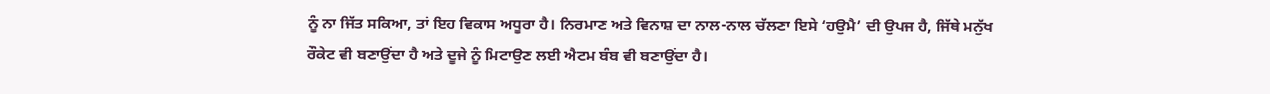ਨੂੰ ਨਾ ਜਿੱਤ ਸਕਿਆ, ਤਾਂ ਇਹ ਵਿਕਾਸ ਅਧੂਰਾ ਹੈ। ਨਿਰਮਾਣ ਅਤੇ ਵਿਨਾਸ਼ ਦਾ ਨਾਲ-ਨਾਲ ਚੱਲਣਾ ਇਸੇ ‘ਹਉਮੈ’ ਦੀ ਉਪਜ ਹੈ, ਜਿੱਥੇ ਮਨੁੱਖ ਰੌਕੇਟ ਵੀ ਬਣਾਉਂਦਾ ਹੈ ਅਤੇ ਦੂਜੇ ਨੂੰ ਮਿਟਾਉਣ ਲਈ ਐਟਮ ਬੰਬ ਵੀ ਬਣਾਉਂਦਾ ਹੈ।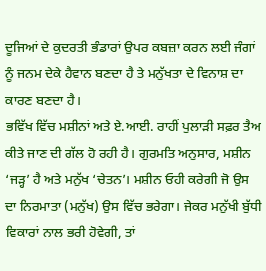ਦੂਜਿਆਂ ਦੇ ਕੁਦਰਤੀ ਭੰਡਾਰਾਂ ਉਪਰ ਕਬਜ਼ਾ ਕਰਨ ਲਈ ਜੰਗਾਂ ਨੂੰ ਜਨਮ ਦੇਕੇ ਹੈਵਾਨ ਬਣਦਾ ਹੈ ਤੇ ਮਨੁੱਖਤਾ ਦੇ ਵਿਨਾਸ਼ ਦਾ ਕਾਰਣ ਬਣਦਾ ਹੈ।
ਭਵਿੱਖ ਵਿੱਚ ਮਸ਼ੀਨਾਂ ਅਤੇ ਏ.ਆਈ. ਰਾਹੀਂ ਪੁਲਾੜੀ ਸਫ਼ਰ ਤੈਅ ਕੀਤੇ ਜਾਣ ਦੀ ਗੱਲ ਹੋ ਰਹੀ ਹੈ। ਗੁਰਮਤਿ ਅਨੁਸਾਰ, ਮਸ਼ੀਨ ‘ਜੜ੍ਹ’ ਹੈ ਅਤੇ ਮਨੁੱਖ ‘ਚੇਤਨ’। ਮਸ਼ੀਨ ਓਹੀ ਕਰੇਗੀ ਜੋ ਉਸ ਦਾ ਨਿਰਮਾਤਾ (ਮਨੁੱਖ) ਉਸ ਵਿੱਚ ਭਰੇਗਾ। ਜੇਕਰ ਮਨੁੱਖੀ ਬੁੱਧੀ ਵਿਕਾਰਾਂ ਨਾਲ ਭਰੀ ਹੋਵੇਗੀ, ਤਾਂ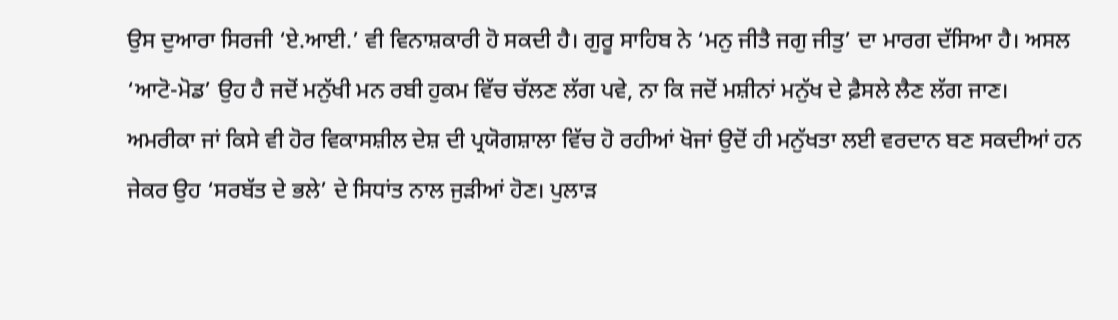ਉਸ ਦੁਆਰਾ ਸਿਰਜੀ ‘ਏ.ਆਈ.’ ਵੀ ਵਿਨਾਸ਼ਕਾਰੀ ਹੋ ਸਕਦੀ ਹੈ। ਗੁਰੂ ਸਾਹਿਬ ਨੇ ‘ਮਨੁ ਜੀਤੈ ਜਗੁ ਜੀਤੁ’ ਦਾ ਮਾਰਗ ਦੱਸਿਆ ਹੈ। ਅਸਲ ‘ਆਟੋ-ਮੋਡ’ ਉਹ ਹੈ ਜਦੋਂ ਮਨੁੱਖੀ ਮਨ ਰਬੀ ਹੁਕਮ ਵਿੱਚ ਚੱਲਣ ਲੱਗ ਪਵੇ, ਨਾ ਕਿ ਜਦੋਂ ਮਸ਼ੀਨਾਂ ਮਨੁੱਖ ਦੇ ਫ਼ੈਸਲੇ ਲੈਣ ਲੱਗ ਜਾਣ।
ਅਮਰੀਕਾ ਜਾਂ ਕਿਸੇ ਵੀ ਹੋਰ ਵਿਕਾਸਸ਼ੀਲ ਦੇਸ਼ ਦੀ ਪ੍ਰਯੋਗਸ਼ਾਲਾ ਵਿੱਚ ਹੋ ਰਹੀਆਂ ਖੋਜਾਂ ਉਦੋਂ ਹੀ ਮਨੁੱਖਤਾ ਲਈ ਵਰਦਾਨ ਬਣ ਸਕਦੀਆਂ ਹਨ ਜੇਕਰ ਉਹ ‘ਸਰਬੱਤ ਦੇ ਭਲੇ’ ਦੇ ਸਿਧਾਂਤ ਨਾਲ ਜੁੜੀਆਂ ਹੋਣ। ਪੁਲਾੜ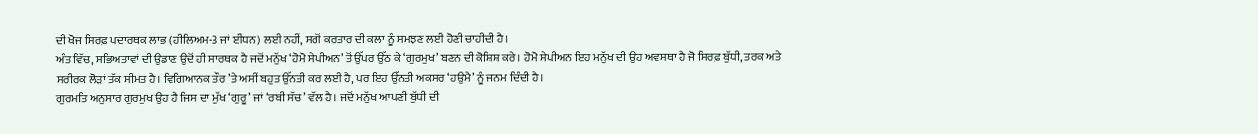ਦੀ ਖੋਜ ਸਿਰਫ਼ ਪਦਾਰਥਕ ਲਾਭ (ਹੀਲਿਅਮ-3 ਜਾਂ ਈਂਧਨ) ਲਈ ਨਹੀਂ, ਸਗੋਂ ਕਰਤਾਰ ਦੀ ਕਲਾ ਨੂੰ ਸਮਝਣ ਲਈ ਹੋਣੀ ਚਾਹੀਦੀ ਹੈ।
ਅੰਤ ਵਿੱਚ, ਸਭਿਅਤਾਵਾਂ ਦੀ ਉਡਾਣ ਉਦੋਂ ਹੀ ਸਾਰਥਕ ਹੈ ਜਦੋਂ ਮਨੁੱਖ ‘ਹੋਮੋ ਸੇਪੀਅਨ’ ਤੋਂ ਉੱਪਰ ਉੱਠ ਕੇ ‘ਗੁਰਮੁਖ’ ਬਣਨ ਦੀ ਕੋਸ਼ਿਸ਼ ਕਰੇ। ਹੋਮੋ ਸੇਪੀਅਨ ਇਹ ਮਨੁੱਖ ਦੀ ਉਹ ਅਵਸਥਾ ਹੈ ਜੋ ਸਿਰਫ਼ ਬੁੱਧੀ, ਤਰਕ ਅਤੇ ਸਰੀਰਕ ਲੋੜਾਂ ਤੱਕ ਸੀਮਤ ਹੈ। ਵਿਗਿਆਨਕ ਤੌਰ ’ਤੇ ਅਸੀਂ ਬਹੁਤ ਉੱਨਤੀ ਕਰ ਲਈ ਹੈ, ਪਰ ਇਹ ਉੱਨਤੀ ਅਕਸਰ ‘ਹਉਮੈ’ ਨੂੰ ਜਨਮ ਦਿੰਦੀ ਹੈ।
ਗੁਰਮਤਿ ਅਨੁਸਾਰ ਗੁਰਮੁਖ ਉਹ ਹੈ ਜਿਸ ਦਾ ਮੁੱਖ ‘ਗੁਰੂ’ ਜਾਂ ‘ਰਬੀ ਸੱਚ’ ਵੱਲ ਹੈ। ਜਦੋਂ ਮਨੁੱਖ ਆਪਣੀ ਬੁੱਧੀ ਦੀ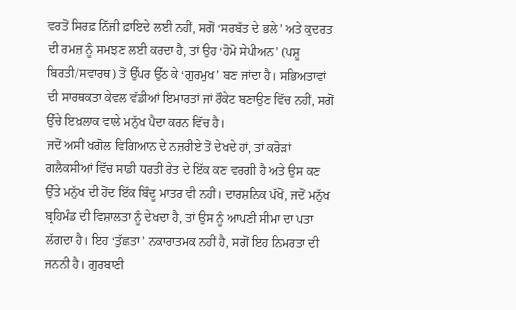ਵਰਤੋਂ ਸਿਰਫ਼ ਨਿੱਜੀ ਫ਼ਾਇਦੇ ਲਈ ਨਹੀਂ, ਸਗੋਂ ‘ਸਰਬੱਤ ਦੇ ਭਲੇ’ ਅਤੇ ਕੁਦਰਤ ਦੀ ਰਮਜ਼ ਨੂੰ ਸਮਝਣ ਲਈ ਕਰਦਾ ਹੈ, ਤਾਂ ਉਹ ‘ਹੋਮੋ ਸੇਪੀਅਨ’ (ਪਸ਼ੂ ਬਿਰਤੀ/ਸਵਾਰਥ) ਤੋਂ ਉੱਪਰ ਉੱਠ ਕੇ ‘ਗੁਰਮੁਖ’ ਬਣ ਜਾਂਦਾ ਹੈ। ਸਭਿਅਤਾਵਾਂ ਦੀ ਸਾਰਥਕਤਾ ਕੇਵਲ ਵੱਡੀਆਂ ਇਮਾਰਤਾਂ ਜਾਂ ਰੌਕੇਟ ਬਣਾਉਣ ਵਿੱਚ ਨਹੀਂ, ਸਗੋਂ ਉੱਚੇ ਇਖ਼ਲਾਕ ਵਾਲੇ ਮਨੁੱਖ ਪੈਦਾ ਕਰਨ ਵਿੱਚ ਹੈ।
ਜਦੋਂ ਅਸੀਂ ਖਗੋਲ ਵਿਗਿਆਨ ਦੇ ਨਜ਼ਰੀਏ ਤੋਂ ਦੇਖਦੇ ਹਾਂ, ਤਾਂ ਕਰੋੜਾਂ ਗਲੈਕਸੀਆਂ ਵਿੱਚ ਸਾਡੀ ਧਰਤੀ ਰੇਤ ਦੇ ਇੱਕ ਕਣ ਵਰਗੀ ਹੈ ਅਤੇ ਉਸ ਕਣ ਉੱਤੇ ਮਨੁੱਖ ਦੀ ਹੋਂਦ ਇੱਕ ਬਿੰਦੂ ਮਾਤਰ ਵੀ ਨਹੀਂ। ਦਾਰਸ਼ਨਿਕ ਪੱਖੋਂ, ਜਦੋਂ ਮਨੁੱਖ ਬ੍ਰਹਿਮੰਡ ਦੀ ਵਿਸ਼ਾਲਤਾ ਨੂੰ ਦੇਖਦਾ ਹੈ, ਤਾਂ ਉਸ ਨੂੰ ਆਪਣੀ ਸੀਮਾ ਦਾ ਪਤਾ ਲੱਗਦਾ ਹੈ। ਇਹ ‘ਤੁੱਛਤਾ’ ਨਕਾਰਾਤਮਕ ਨਹੀਂ ਹੈ, ਸਗੋਂ ਇਹ ਨਿਮਰਤਾ ਦੀ ਜਨਨੀ ਹੈ। ਗੁਰਬਾਣੀ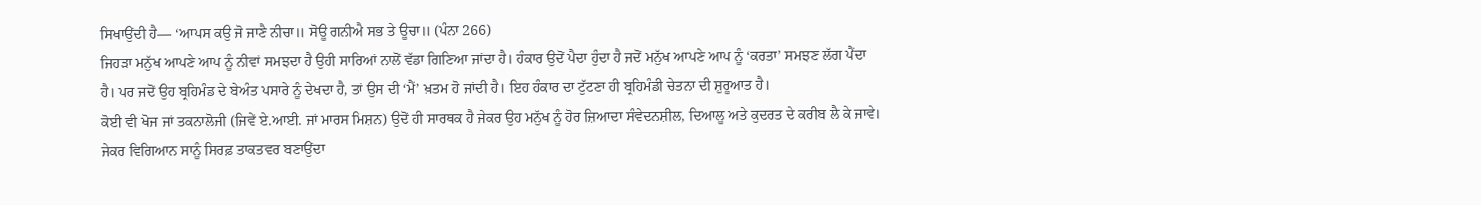ਸਿਖਾਉਂਦੀ ਹੈ— ‘ਆਪਸ ਕਉ ਜੋ ਜਾਣੈ ਨੀਚਾ॥ ਸੋਊ ਗਨੀਐ ਸਭ ਤੇ ਊਚਾ॥ (ਪੰਨਾ 266)
ਜਿਹੜਾ ਮਨੁੱਖ ਆਪਣੇ ਆਪ ਨੂੰ ਨੀਵਾਂ ਸਮਝਦਾ ਹੈ ਉਹੀ ਸਾਰਿਆਂ ਨਾਲੋਂ ਵੱਡਾ ਗਿਣਿਆ ਜਾਂਦਾ ਹੈ। ਹੰਕਾਰ ਉਦੋਂ ਪੈਦਾ ਹੁੰਦਾ ਹੈ ਜਦੋਂ ਮਨੁੱਖ ਆਪਣੇ ਆਪ ਨੂੰ ‘ਕਰਤਾ’ ਸਮਝਣ ਲੱਗ ਪੈਂਦਾ ਹੈ। ਪਰ ਜਦੋਂ ਉਹ ਬ੍ਰਹਿਮੰਡ ਦੇ ਬੇਅੰਤ ਪਸਾਰੇ ਨੂੰ ਦੇਖਦਾ ਹੈ, ਤਾਂ ਉਸ ਦੀ ‘ਮੈਂ’ ਖ਼ਤਮ ਹੋ ਜਾਂਦੀ ਹੈ। ਇਹ ਹੰਕਾਰ ਦਾ ਟੁੱਟਣਾ ਹੀ ਬ੍ਰਹਿਮੰਡੀ ਚੇਤਨਾ ਦੀ ਸ਼ੁਰੂਆਤ ਹੈ।
ਕੋਈ ਵੀ ਖੋਜ ਜਾਂ ਤਕਨਾਲੋਜੀ (ਜਿਵੇਂ ਏ.ਆਈ. ਜਾਂ ਮਾਰਸ ਮਿਸ਼ਨ) ਉਦੋਂ ਹੀ ਸਾਰਥਕ ਹੈ ਜੇਕਰ ਉਹ ਮਨੁੱਖ ਨੂੰ ਹੋਰ ਜ਼ਿਆਦਾ ਸੰਵੇਦਨਸ਼ੀਲ, ਦਿਆਲੂ ਅਤੇ ਕੁਦਰਤ ਦੇ ਕਰੀਬ ਲੈ ਕੇ ਜਾਵੇ। ਜੇਕਰ ਵਿਗਿਆਨ ਸਾਨੂੰ ਸਿਰਫ਼ ਤਾਕਤਵਰ ਬਣਾਉਂਦਾ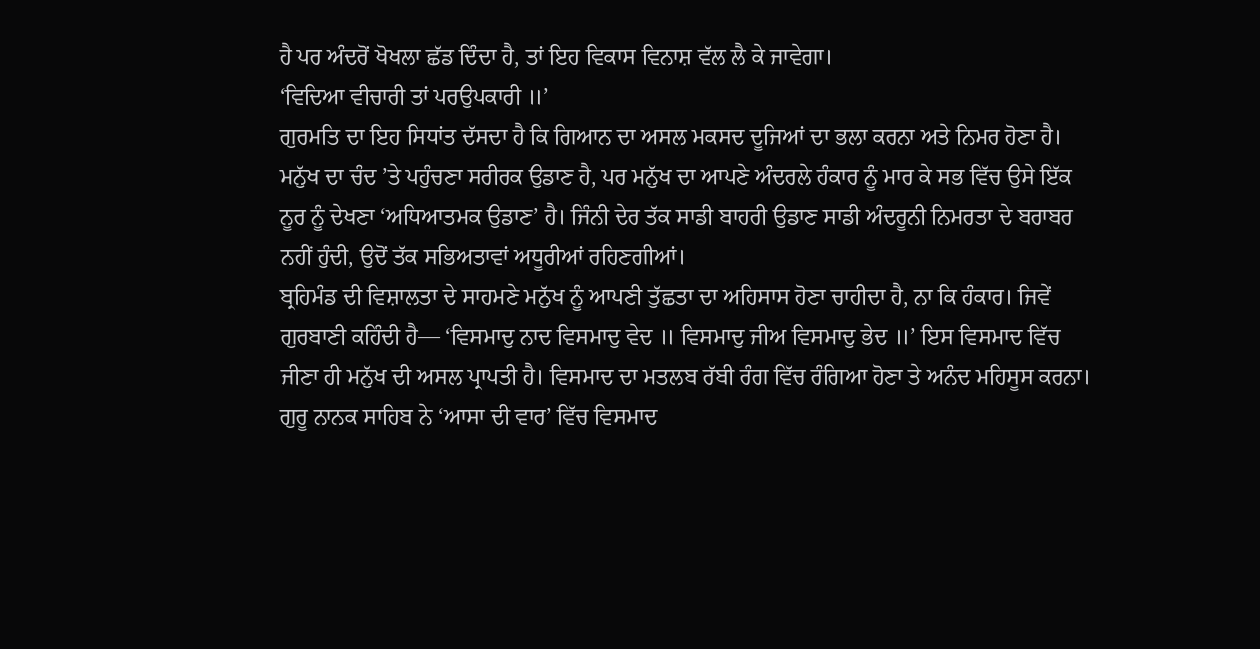ਹੈ ਪਰ ਅੰਦਰੋਂ ਖੋਖਲਾ ਛੱਡ ਦਿੰਦਾ ਹੈ, ਤਾਂ ਇਹ ਵਿਕਾਸ ਵਿਨਾਸ਼ ਵੱਲ ਲੈ ਕੇ ਜਾਵੇਗਾ।
‘ਵਿਦਿਆ ਵੀਚਾਰੀ ਤਾਂ ਪਰਉਪਕਾਰੀ ॥’
ਗੁਰਮਤਿ ਦਾ ਇਹ ਸਿਧਾਂਤ ਦੱਸਦਾ ਹੈ ਕਿ ਗਿਆਨ ਦਾ ਅਸਲ ਮਕਸਦ ਦੂਜਿਆਂ ਦਾ ਭਲਾ ਕਰਨਾ ਅਤੇ ਨਿਮਰ ਹੋਣਾ ਹੈ।
ਮਨੁੱਖ ਦਾ ਚੰਦ ’ਤੇ ਪਹੁੰਚਣਾ ਸਰੀਰਕ ਉਡਾਣ ਹੈ, ਪਰ ਮਨੁੱਖ ਦਾ ਆਪਣੇ ਅੰਦਰਲੇ ਹੰਕਾਰ ਨੂੰ ਮਾਰ ਕੇ ਸਭ ਵਿੱਚ ਉਸੇ ਇੱਕ ਨੂਰ ਨੂੰ ਦੇਖਣਾ ‘ਅਧਿਆਤਮਕ ਉਡਾਣ’ ਹੈ। ਜਿੰਨੀ ਦੇਰ ਤੱਕ ਸਾਡੀ ਬਾਹਰੀ ਉਡਾਣ ਸਾਡੀ ਅੰਦਰੂਨੀ ਨਿਮਰਤਾ ਦੇ ਬਰਾਬਰ ਨਹੀਂ ਹੁੰਦੀ, ਉਦੋਂ ਤੱਕ ਸਭਿਅਤਾਵਾਂ ਅਧੂਰੀਆਂ ਰਹਿਣਗੀਆਂ।
ਬ੍ਰਹਿਮੰਡ ਦੀ ਵਿਸ਼ਾਲਤਾ ਦੇ ਸਾਹਮਣੇ ਮਨੁੱਖ ਨੂੰ ਆਪਣੀ ਤੁੱਛਤਾ ਦਾ ਅਹਿਸਾਸ ਹੋਣਾ ਚਾਹੀਦਾ ਹੈ, ਨਾ ਕਿ ਹੰਕਾਰ। ਜਿਵੇਂ ਗੁਰਬਾਣੀ ਕਹਿੰਦੀ ਹੈ— ‘ਵਿਸਮਾਦੁ ਨਾਦ ਵਿਸਮਾਦੁ ਵੇਦ ॥ ਵਿਸਮਾਦੁ ਜੀਅ ਵਿਸਮਾਦੁ ਭੇਦ ॥’ ਇਸ ਵਿਸਮਾਦ ਵਿੱਚ ਜੀਣਾ ਹੀ ਮਨੁੱਖ ਦੀ ਅਸਲ ਪ੍ਰਾਪਤੀ ਹੈ। ਵਿਸਮਾਦ ਦਾ ਮਤਲਬ ਰੱਬੀ ਰੰਗ ਵਿੱਚ ਰੰਗਿਆ ਹੋਣਾ ਤੇ ਅਨੰਦ ਮਹਿਸੂਸ ਕਰਨਾ।
ਗੁਰੂ ਨਾਨਕ ਸਾਹਿਬ ਨੇ ‘ਆਸਾ ਦੀ ਵਾਰ’ ਵਿੱਚ ਵਿਸਮਾਦ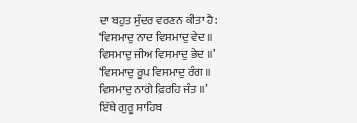ਦਾ ਬਹੁਤ ਸੁੰਦਰ ਵਰਣਨ ਕੀਤਾ ਹੈ:
‘ਵਿਸਮਾਦੁ ਨਾਦ ਵਿਸਮਾਦੁ ਵੇਦ ॥ ਵਿਸਮਾਦੁ ਜੀਅ ਵਿਸਮਾਦੁ ਭੇਦ ॥’
‘ਵਿਸਮਾਦੁ ਰੂਪ ਵਿਸਮਾਦੁ ਰੰਗ ॥ ਵਿਸਮਾਦੁ ਨਾਗੇ ਫ਼ਿਰਹਿ ਜੰਤ ॥’
ਇੱਥੇ ਗੁਰੂ ਸਾਹਿਬ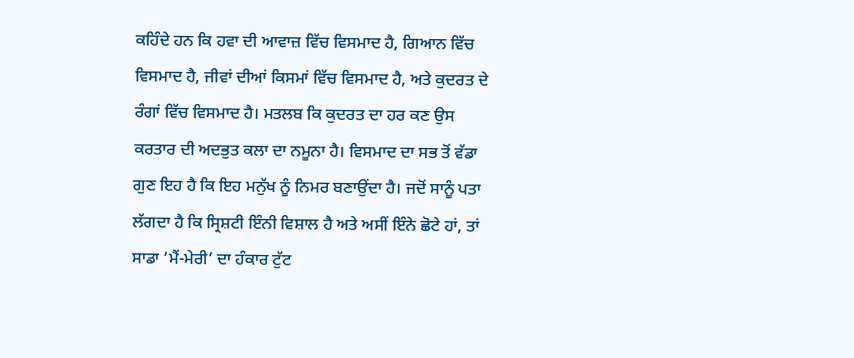ਕਹਿੰਦੇ ਹਨ ਕਿ ਹਵਾ ਦੀ ਆਵਾਜ਼ ਵਿੱਚ ਵਿਸਮਾਦ ਹੈ, ਗਿਆਨ ਵਿੱਚ ਵਿਸਮਾਦ ਹੈ, ਜੀਵਾਂ ਦੀਆਂ ਕਿਸਮਾਂ ਵਿੱਚ ਵਿਸਮਾਦ ਹੈ, ਅਤੇ ਕੁਦਰਤ ਦੇ ਰੰਗਾਂ ਵਿੱਚ ਵਿਸਮਾਦ ਹੈ। ਮਤਲਬ ਕਿ ਕੁਦਰਤ ਦਾ ਹਰ ਕਣ ਉਸ ਕਰਤਾਰ ਦੀ ਅਦਭੁਤ ਕਲਾ ਦਾ ਨਮੂਨਾ ਹੈ। ਵਿਸਮਾਦ ਦਾ ਸਭ ਤੋਂ ਵੱਡਾ ਗੁਣ ਇਹ ਹੈ ਕਿ ਇਹ ਮਨੁੱਖ ਨੂੰ ਨਿਮਰ ਬਣਾਉਂਦਾ ਹੈ। ਜਦੋਂ ਸਾਨੂੰ ਪਤਾ ਲੱਗਦਾ ਹੈ ਕਿ ਸ੍ਰਿਸ਼ਟੀ ਇੰਨੀ ਵਿਸ਼ਾਲ ਹੈ ਅਤੇ ਅਸੀਂ ਇੰਨੇ ਛੋਟੇ ਹਾਂ, ਤਾਂ ਸਾਡਾ ‘ਮੈਂ-ਮੇਰੀ’ ਦਾ ਹੰਕਾਰ ਟੁੱਟ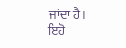ਜਾਂਦਾ ਹੈ। ਇਹੋ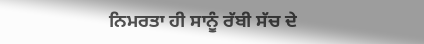ਨਿਮਰਤਾ ਹੀ ਸਾਨੂੰ ਰੱਬੀ ਸੱਚ ਦੇ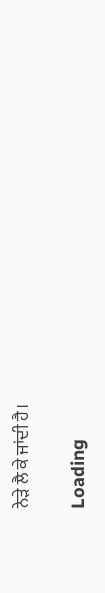ਨੇੜੇ ਲੈ ਕੇ ਜਾਂਦੀ ਹੈ।

Loading